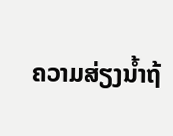ຄວາມສ່ຽງນໍ້າຖ້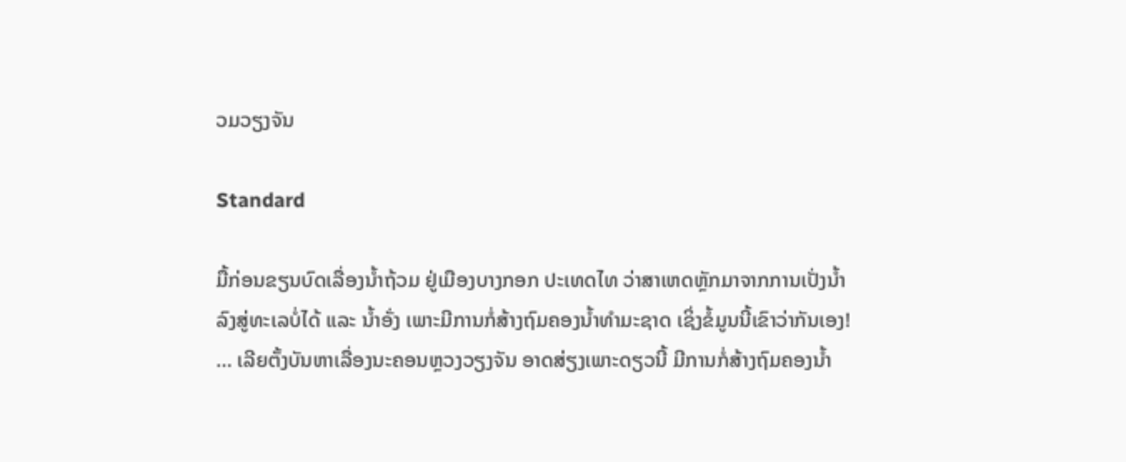ວມວຽງຈັນ

Standard

ມື້ກ່ອນຂຽນບົດເລື່ອງນ້ຳຖ້ວມ ຢູ່ເມືອງບາງກອກ ປະເທດໄທ ວ່າສາເຫດຫຼັກມາຈາກການເປັ່ງນ້ຳລົງສູ່ທະເລບໍ່ໄດ້ ແລະ ນ້ຳອັ່ງ ເພາະມີການກໍ່ສ້າງຖົມຄອງນ້ຳທຳມະຊາດ ເຊິ່ງຂໍ້ມູນນີ້ເຂົາວ່າກັນເອງ! … ເລີຍຕັ້ງບັນຫາເລື່ອງນະຄອນຫຼວງວຽງຈັນ ອາດສ່ຽງເພາະດຽວນີ້ ມີການກໍ່ສ້າງຖົມຄອງນ້ຳ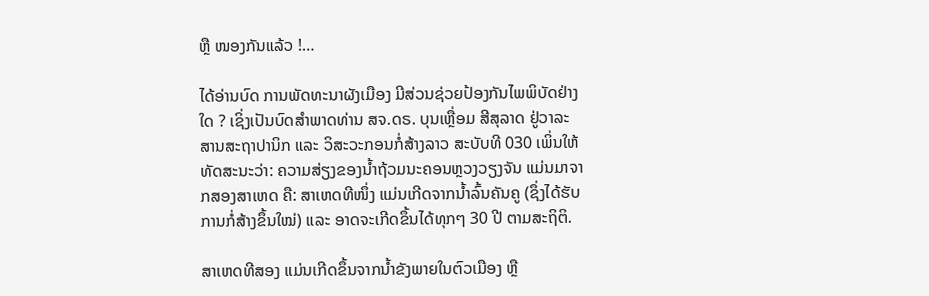ຫຼື ໜອງກັນແລ້ວ !…

ໄດ້ອ່ານບົດ ການພັດທະນາຜັງເມືອງ ມີສ່ວນຊ່ວຍປ້ອງກັນໄພພິບັດຢ່າງໃດ ? ເຊິ່ງເປັນບົດສຳພາດທ່ານ ສຈ.ດຣ. ບຸນເຫຼື່ອມ ສີສຸລາດ ຢູ່ວາລະສານສະຖາປານິກ ແລະ ວິສະວະກອນກໍ່ສ້າງລາວ ສະບັບທີ 030 ເພິ່ນໃຫ້ທັດສະນະວ່າ: ຄວາມສ່ຽງຂອງນ້ຳຖ້ວມນະຄອນຫຼວງວຽງຈັນ ແມ່ນມາຈາກສອງສາເຫດ ຄື: ສາເຫດທີໜຶ່ງ ແມ່ນເກີດຈາກນ້ຳລົ້ນຄັນຄູ (ຊຶ່ງໄດ້ຮັບການກໍ່ສ້າງຂຶ້ນໃໝ່) ແລະ ອາດຈະເກີດຂຶ້ນໄດ້ທຸກໆ 30 ປີ ຕາມສະຖິຕິ.

ສາເຫດທີສອງ ແມ່ນເກີດຂຶ້ນຈາກນ້ຳຂັງພາຍໃນຕົວເມືອງ ຫຼື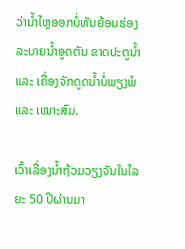ວ່ານ້ຳໄຫຼອອກບໍ່ທັນຍ້ອນຮ່ອງລະບາຍນ້ຳອູດຕັນ ຂາດປະຕູນ້ຳ ແລະ ເຄື່ອງຈັກດູດນ້ຳບໍ່ພຽງພໍ ແລະ ເໝາະສົມ.

ເວົ້າເລື່ອງນ້ຳຖ້ວມວຽງຈັນໃນໄລຍະ 50 ປີຜ່ານມາ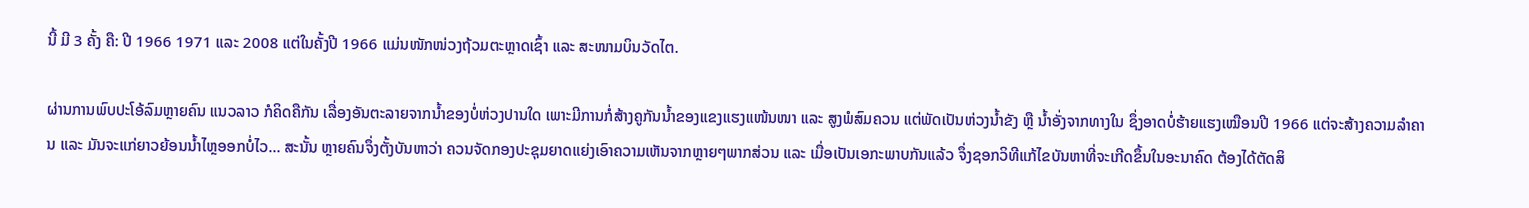ນີ້ ມີ 3 ຄັ້ງ ຄື: ປີ 1966 1971 ແລະ 2008 ແຕ່ໃນຄັ້ງປີ 1966 ແມ່ນໜັກໜ່ວງຖ້ວມຕະຫຼາດເຊົ້າ ແລະ ສະໜາມບິນວັດໄຕ.

ຜ່ານການພົບປະໂອ້ລົມຫຼາຍຄົນ ແນວລາວ ກໍຄິດຄືກັນ ເລື່ອງອັນຕະລາຍຈາກນ້ຳຂອງບໍ່ຫ່ວງປານໃດ ເພາະມີການກໍ່ສ້າງຄູກັນນ້ຳຂອງແຂງແຮງແໜ້ນໜາ ແລະ ສູງພໍສົມຄວນ ແຕ່ພັດເປັນຫ່ວງນ້ຳຂັງ ຫຼື ນ້ຳອັ່ງຈາກທາງໃນ ຊຶ່ງອາດບໍ່ຮ້າຍແຮງເໝືອນປີ 1966 ແຕ່ຈະສ້າງຄວາມລຳຄານ ແລະ ມັນຈະແກ່ຍາວຍ້ອນນ້ຳໄຫຼອອກບໍ່ໄວ… ສະນັ້ນ ຫຼາຍຄົນຈຶ່ງຕັ້ງບັນຫາວ່າ ຄວນຈັດກອງປະຊຸມຍາດແຍ່ງເອົາຄວາມເຫັນຈາກຫຼາຍໆພາກສ່ວນ ແລະ ເມື່ອເປັນເອກະພາບກັນແລ້ວ ຈຶ່ງຊອກວິທີແກ້ໄຂບັນຫາທີ່ຈະເກີດຂຶ້ນໃນອະນາຄົດ ຕ້ອງໄດ້ຕັດສິ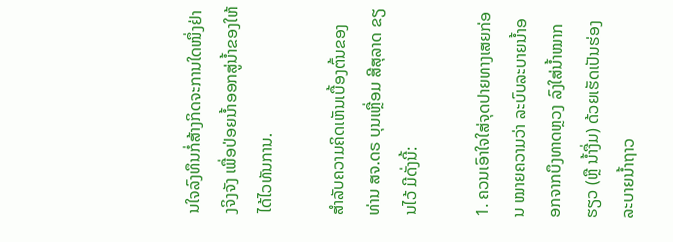ນໃຈລົງທຶນກໍ່ສ້າງກິດຈະການໃດໜຶ່ງຢ່າງຈິງຈັງ ເພື່ອປ່ອຍນ້ຳອອກສູ່ນ້ຳຂອງໃຫ້ໄດ້ໄວທັນການ.

ສຳລັບຄວາມຄິດເຫັນເບື້ອງຕົ້ນຂອງທ່ານ ສຈ.ດຣ ບຸນເຫຼື່ອມ ສີສຸລາດ ຂຽນໄວ້ ມີດັ່ງນີ້:

1. ຄວນເອົາໃຈໃສ່ຈຸດປາຍທາງເສຍກ່ອນ ໝາຍຄວາມວ່າ ລະບົບລະບາຍນ້ຳອອກຈາກບຶງທາດຫຼວງ ລົງໃສ່ນ້ຳໝາກຮຽວ (ຫຼື ນ້ຳງື່ມ) ດ້ວຍເຮັດເປັນຮ່ອງລະບາຍນ້ຳຖາວ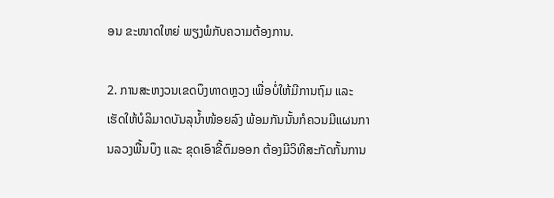ອນ ຂະໜາດໃຫຍ່ ພຽງພໍກັບຄວາມຕ້ອງການ.

2. ການສະຫງວນເຂດບຶງທາດຫຼວງ ເພື່ອບໍ່ໃຫ້ມີການຖົມ ແລະ ເຮັດໃຫ້ບໍລິມາດບັນລຸນ້ຳໜ້ອຍລົງ ພ້ອມກັນນັ້ນກໍຄວນມີແຜນການລວງພື້ນບຶງ ແລະ ຂຸດເອົາຂີ້ຕົມອອກ ຕ້ອງມີວິທີສະກັດກັ້ນການ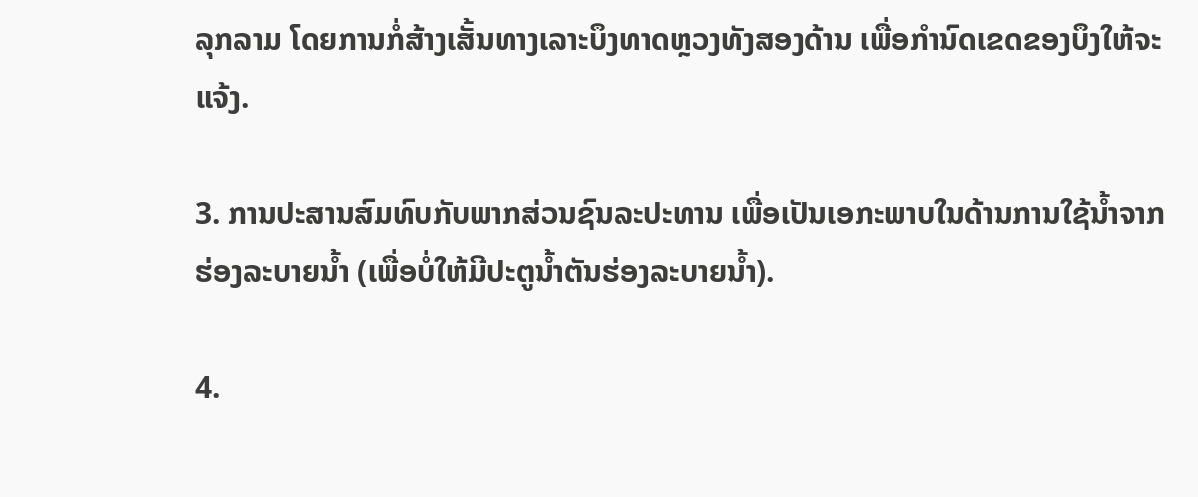ລຸກລາມ ໂດຍການກໍ່ສ້າງເສັ້ນທາງເລາະບຶງທາດຫຼວງທັງສອງດ້ານ ເພື່ອກຳນົດເຂດຂອງບຶງໃຫ້ຈະແຈ້ງ.

3. ການປະສານສົມທົບກັບພາກສ່ວນຊົນລະປະທານ ເພື່ອເປັນເອກະພາບໃນດ້ານການໃຊ້ນ້ຳຈາກຮ່ອງລະບາຍນ້ຳ (ເພື່ອບໍ່ໃຫ້ມີປະຕູນ້ຳຕັນຮ່ອງລະບາຍນ້ຳ).

4.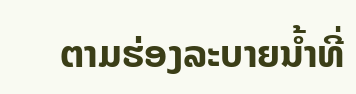ຕາມຮ່ອງລະບາຍນ້ຳທີ່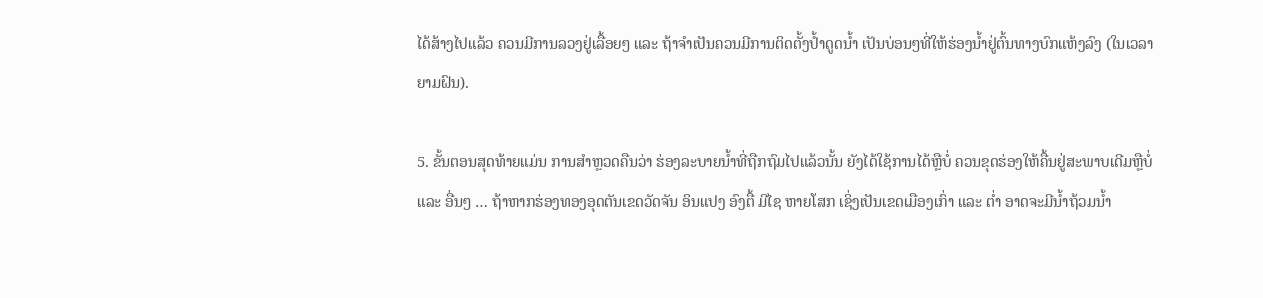ໄດ້ສ້າງໄປແລ້ວ ຄວນມີການລວງຢູ່ເລື້ອຍໆ ແລະ ຖ້າຈຳເປັນຄວນມີການຕິດຕັ້ງປ້ຳດູດນ້ຳ ເປັນບ່ອນໆທີ່ໃຫ້ຮ່ອງນ້ຳຢູ່ຕົ້ນທາງບົກແຫ້ງລົງ (ໃນເວລາຍາມຝົນ).

5. ຂັ້ນຕອນສຸດທ້າຍແມ່ນ ການສຳຫຼວດຄືນວ່າ ຮ່ອງລະບາຍນ້ຳທີ່ຖືກຖົມໄປແລ້ວນັ້ນ ຍັງໄດ້ໃຊ້ການໄດ້ຫຼືບໍ່ ຄວນຂຸດຮ່ອງໃຫ້ຄື້ນຢູ່ສະພາບເດີມຫຼືບໍ່ ແລະ ອື່ນໆ … ຖ້າຫາກຮ່ອງທອງອຸດຕັນເຂດວັດຈັນ ອິນແປງ ອົງຕື້ ມີໄຊ ຫາຍໂສກ ເຊິ່ງເປັນເຂດເມືອງເກົ່າ ແລະ ຕ່ຳ ອາດຈະມີນ້ຳຖ້ວມນ້ຳ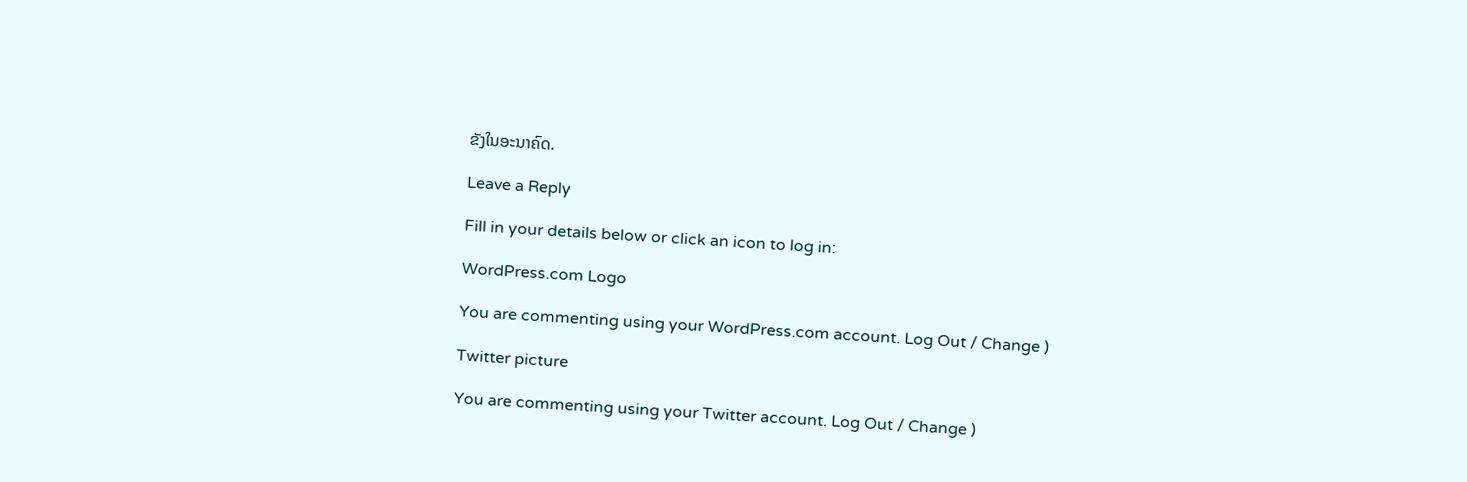ຂັງໃນອະນາຄົດ.

Leave a Reply

Fill in your details below or click an icon to log in:

WordPress.com Logo

You are commenting using your WordPress.com account. Log Out / Change )

Twitter picture

You are commenting using your Twitter account. Log Out / Change )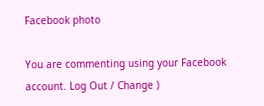Facebook photo

You are commenting using your Facebook account. Log Out / Change )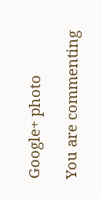Google+ photo

You are commenting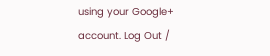using your Google+ account. Log Out /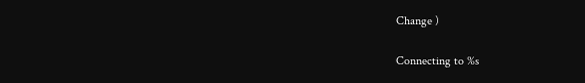Change )

Connecting to %s